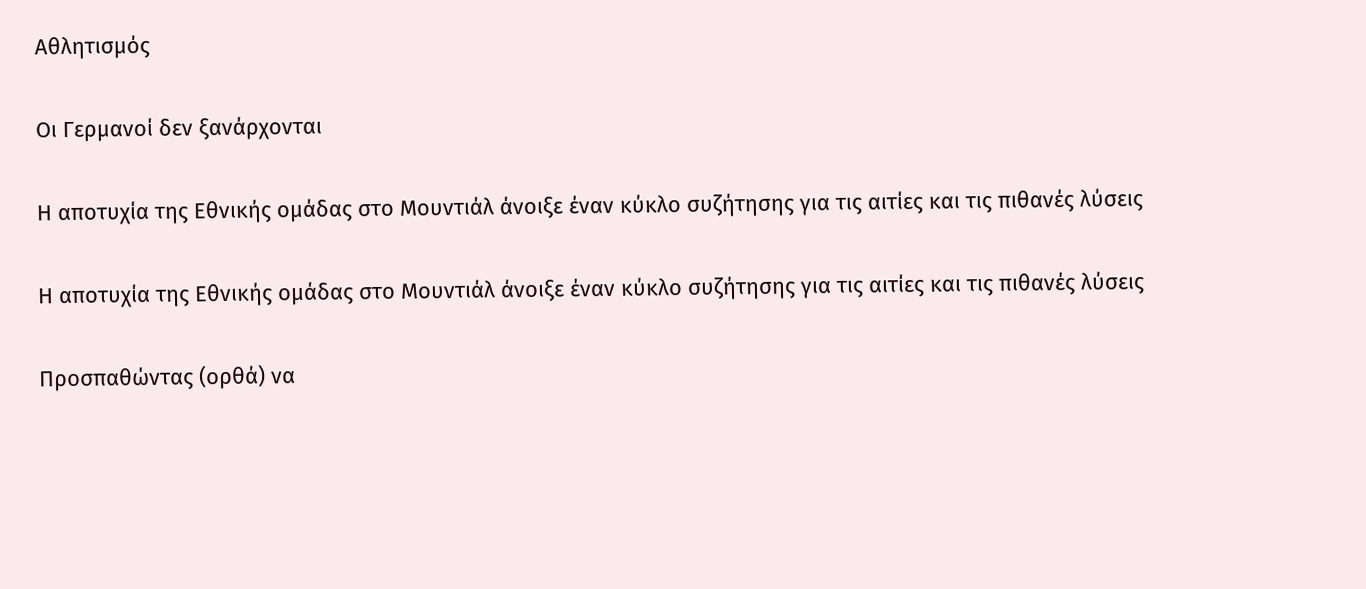Αθλητισμός

Οι Γερμανοί δεν ξανάρχονται

Η αποτυχία της Εθνικής ομάδας στο Μουντιάλ άνοιξε έναν κύκλο συζήτησης για τις αιτίες και τις πιθανές λύσεις

Η αποτυχία της Εθνικής ομάδας στο Μουντιάλ άνοιξε έναν κύκλο συζήτησης για τις αιτίες και τις πιθανές λύσεις

Προσπαθώντας (ορθά) να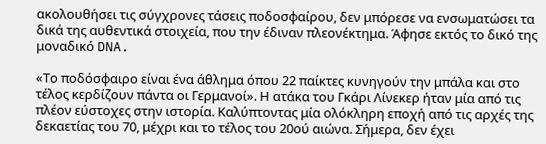ακολουθήσει τις σύγχρονες τάσεις ποδοσφαίρου, δεν μπόρεσε να ενσωματώσει τα δικά της αυθεντικά στοιχεία, που την έδιναν πλεονέκτημα. Άφησε εκτός το δικό της μοναδικό DNA.

«Το ποδόσφαιρο είναι ένα άθλημα όπου 22 παίκτες κυνηγούν την μπάλα και στο τέλος κερδίζουν πάντα οι Γερμανοί». Η ατάκα του Γκάρι Λίνεκερ ήταν μία από τις πλέον εύστοχες στην ιστορία. Καλύπτοντας μία ολόκληρη εποχή από τις αρχές της δεκαετίας του 70, μέχρι και το τέλος του 20ού αιώνα. Σήμερα, δεν έχει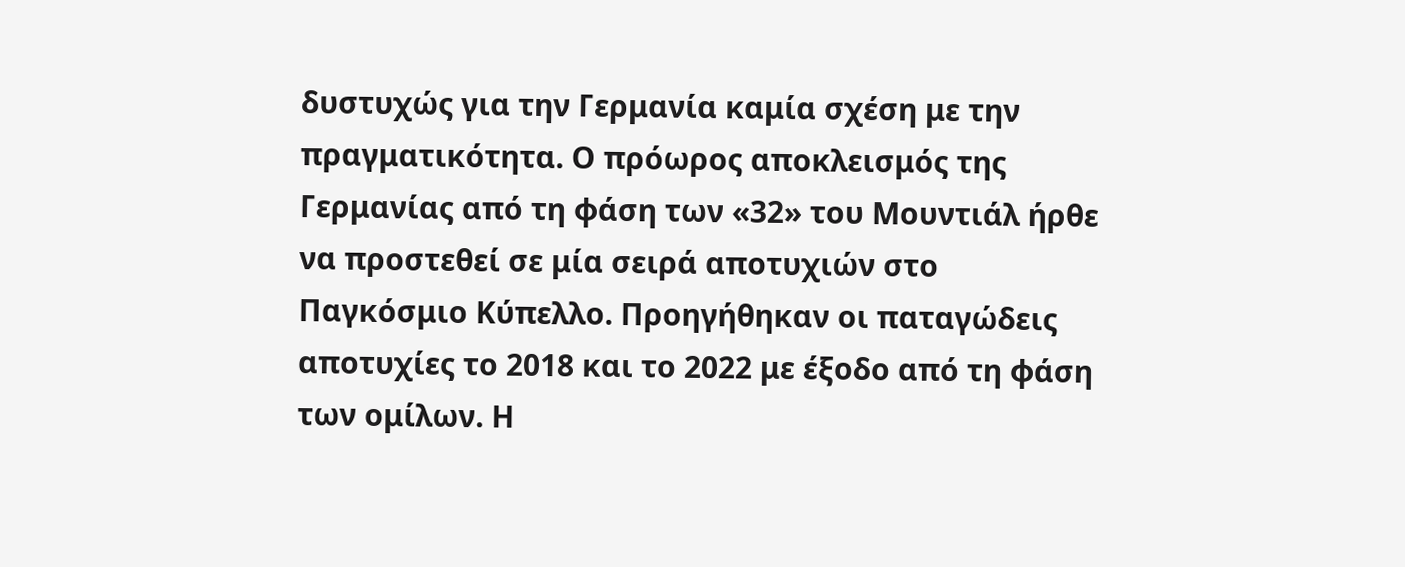δυστυχώς για την Γερμανία καμία σχέση με την πραγματικότητα. Ο πρόωρος αποκλεισμός της Γερμανίας από τη φάση των «32» του Μουντιάλ ήρθε να προστεθεί σε μία σειρά αποτυχιών στο Παγκόσμιο Κύπελλο. Προηγήθηκαν οι παταγώδεις αποτυχίες το 2018 και το 2022 με έξοδο από τη φάση των ομίλων. Η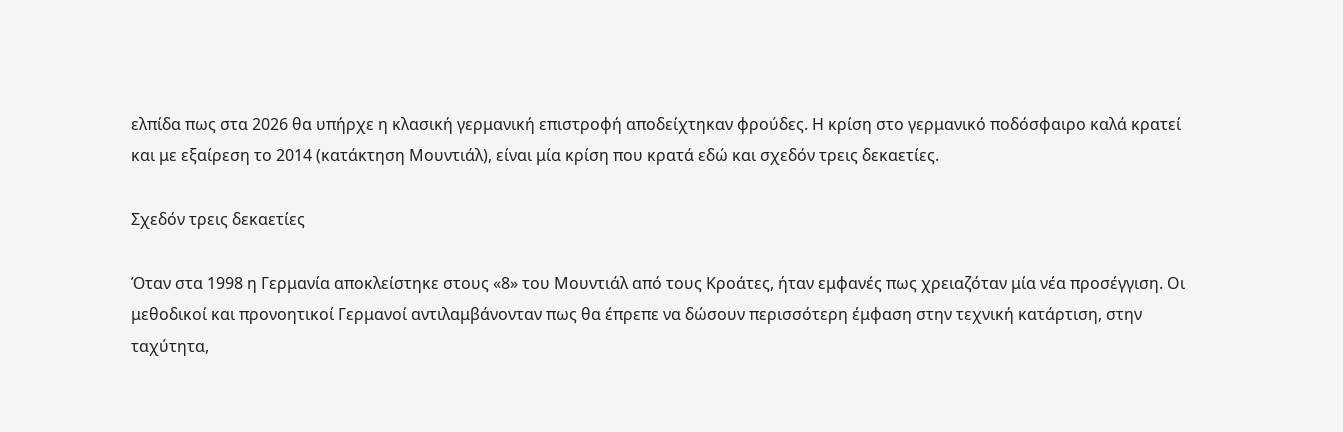ελπίδα πως στα 2026 θα υπήρχε η κλασική γερμανική επιστροφή αποδείχτηκαν φρούδες. Η κρίση στο γερμανικό ποδόσφαιρο καλά κρατεί και με εξαίρεση το 2014 (κατάκτηση Μουντιάλ), είναι μία κρίση που κρατά εδώ και σχεδόν τρεις δεκαετίες.

Σχεδόν τρεις δεκαετίες

Όταν στα 1998 η Γερμανία αποκλείστηκε στους «8» του Μουντιάλ από τους Κροάτες, ήταν εμφανές πως χρειαζόταν μία νέα προσέγγιση. Οι μεθοδικοί και προνοητικοί Γερμανοί αντιλαμβάνονταν πως θα έπρεπε να δώσουν περισσότερη έμφαση στην τεχνική κατάρτιση, στην ταχύτητα,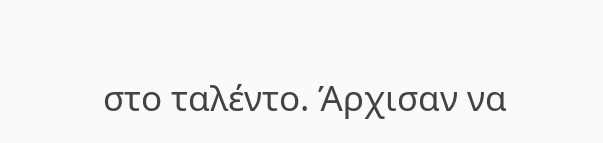στο ταλέντο. Άρχισαν να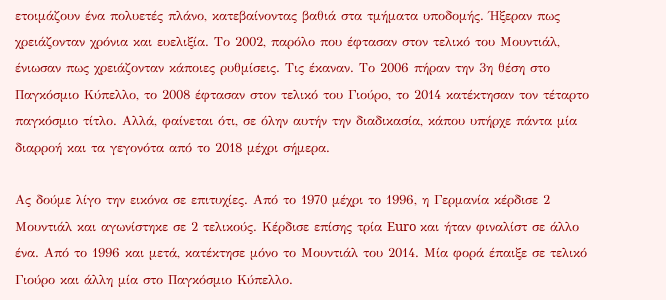ετοιμάζουν ένα πολυετές πλάνο, κατεβαίνοντας βαθιά στα τμήματα υποδομής. Ήξεραν πως χρειάζονταν χρόνια και ευελιξία. Το 2002, παρόλο που έφτασαν στον τελικό του Μουντιάλ, ένιωσαν πως χρειάζονταν κάποιες ρυθμίσεις. Τις έκαναν. Το 2006 πήραν την 3η θέση στο Παγκόσμιο Κύπελλο, το 2008 έφτασαν στον τελικό του Γιούρο, το 2014 κατέκτησαν τον τέταρτο παγκόσμιο τίτλο. Αλλά, φαίνεται ότι, σε όλην αυτήν την διαδικασία, κάπου υπήρχε πάντα μία διαρροή και τα γεγονότα από το 2018 μέχρι σήμερα.

Ας δούμε λίγο την εικόνα σε επιτυχίες. Από το 1970 μέχρι το 1996, η Γερμανία κέρδισε 2 Μουντιάλ και αγωνίστηκε σε 2 τελικούς. Κέρδισε επίσης τρία Euro και ήταν φιναλίστ σε άλλο ένα. Από το 1996 και μετά, κατέκτησε μόνο το Μουντιάλ του 2014. Μία φορά έπαιξε σε τελικό Γιούρο και άλλη μία στο Παγκόσμιο Κύπελλο.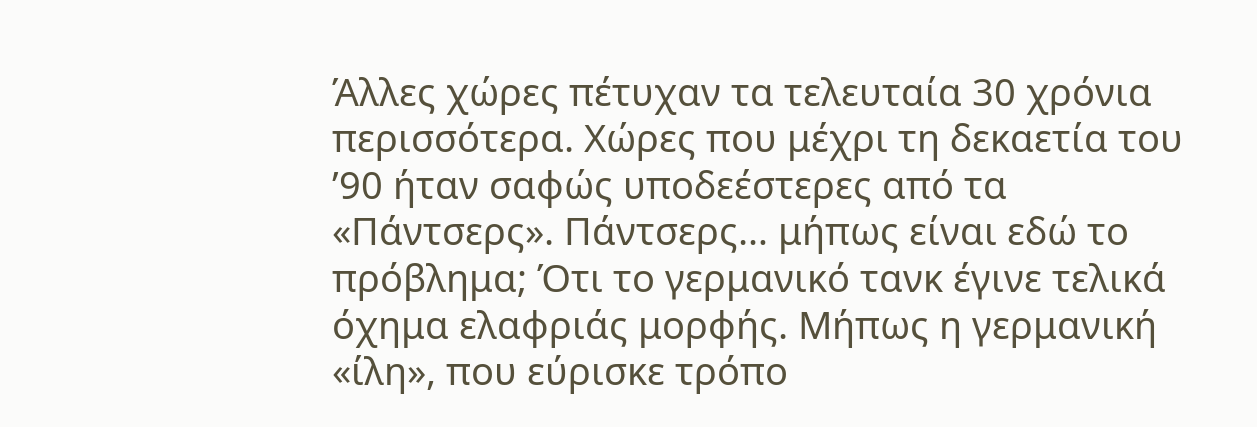Άλλες χώρες πέτυχαν τα τελευταία 30 χρόνια περισσότερα. Χώρες που μέχρι τη δεκαετία του ’90 ήταν σαφώς υποδεέστερες από τα «Πάντσερς». Πάντσερς… μήπως είναι εδώ το πρόβλημα; Ότι το γερμανικό τανκ έγινε τελικά όχημα ελαφριάς μορφής. Μήπως η γερμανική «ίλη», που εύρισκε τρόπο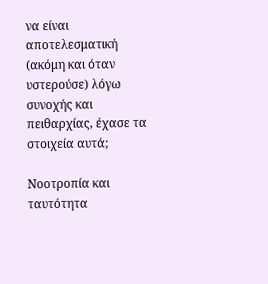να είναι αποτελεσματική (ακόμη και όταν υστερούσε) λόγω συνοχής και πειθαρχίας, έχασε τα στοιχεία αυτά;

Νοοτροπία και ταυτότητα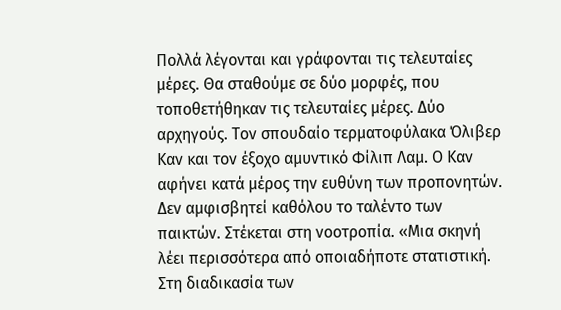Πολλά λέγονται και γράφονται τις τελευταίες μέρες. Θα σταθούμε σε δύο μορφές, που τοποθετήθηκαν τις τελευταίες μέρες. Δύο αρχηγούς. Τον σπουδαίο τερματοφύλακα Όλιβερ Καν και τον έξοχο αμυντικό Φίλιπ Λαμ. Ο Καν αφήνει κατά μέρος την ευθύνη των προπονητών. Δεν αμφισβητεί καθόλου το ταλέντο των παικτών. Στέκεται στη νοοτροπία. «Μια σκηνή λέει περισσότερα από οποιαδήποτε στατιστική. Στη διαδικασία των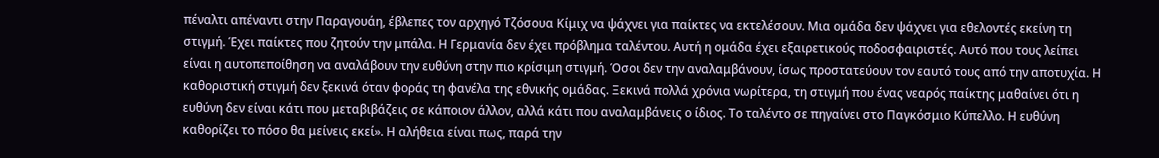πέναλτι απέναντι στην Παραγουάη, έβλεπες τον αρχηγό Τζόσουα Κίμιχ να ψάχνει για παίκτες να εκτελέσουν. Μια ομάδα δεν ψάχνει για εθελοντές εκείνη τη στιγμή. Έχει παίκτες που ζητούν την μπάλα. Η Γερμανία δεν έχει πρόβλημα ταλέντου. Αυτή η ομάδα έχει εξαιρετικούς ποδοσφαιριστές. Αυτό που τους λείπει είναι η αυτοπεποίθηση να αναλάβουν την ευθύνη στην πιο κρίσιμη στιγμή. Όσοι δεν την αναλαμβάνουν, ίσως προστατεύουν τον εαυτό τους από την αποτυχία. Η καθοριστική στιγμή δεν ξεκινά όταν φοράς τη φανέλα της εθνικής ομάδας. Ξεκινά πολλά χρόνια νωρίτερα, τη στιγμή που ένας νεαρός παίκτης μαθαίνει ότι η ευθύνη δεν είναι κάτι που μεταβιβάζεις σε κάποιον άλλον, αλλά κάτι που αναλαμβάνεις ο ίδιος. Το ταλέντο σε πηγαίνει στο Παγκόσμιο Κύπελλο. Η ευθύνη καθορίζει το πόσο θα μείνεις εκεί». Η αλήθεια είναι πως, παρά την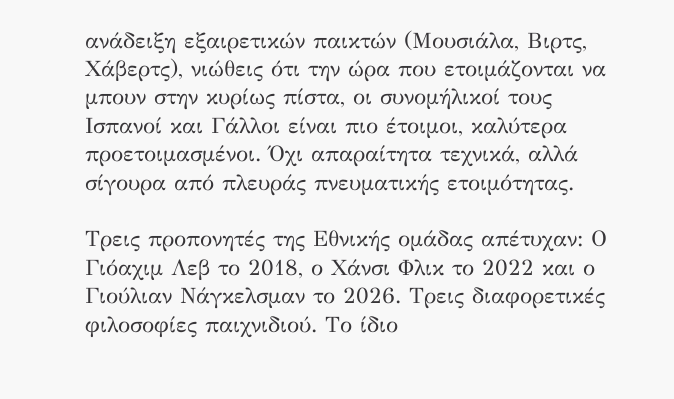ανάδειξη εξαιρετικών παικτών (Μουσιάλα, Βιρτς, Χάβερτς), νιώθεις ότι την ώρα που ετοιμάζονται να μπουν στην κυρίως πίστα, οι συνομήλικοί τους Ισπανοί και Γάλλοι είναι πιο έτοιμοι, καλύτερα προετοιμασμένοι. Όχι απαραίτητα τεχνικά, αλλά σίγουρα από πλευράς πνευματικής ετοιμότητας.

Τρεις προπονητές της Εθνικής ομάδας απέτυχαν: Ο Γιόαχιμ Λεβ το 2018, ο Χάνσι Φλικ το 2022 και ο Γιούλιαν Νάγκελσμαν το 2026. Τρεις διαφορετικές φιλοσοφίες παιχνιδιού. Το ίδιο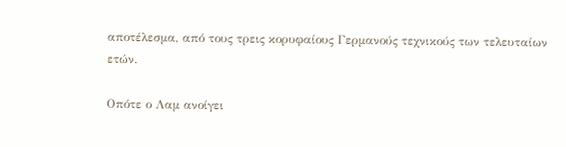αποτέλεσμα, από τους τρεις κορυφαίους Γερμανούς τεχνικούς των τελευταίων ετών.

Οπότε ο Λαμ ανοίγει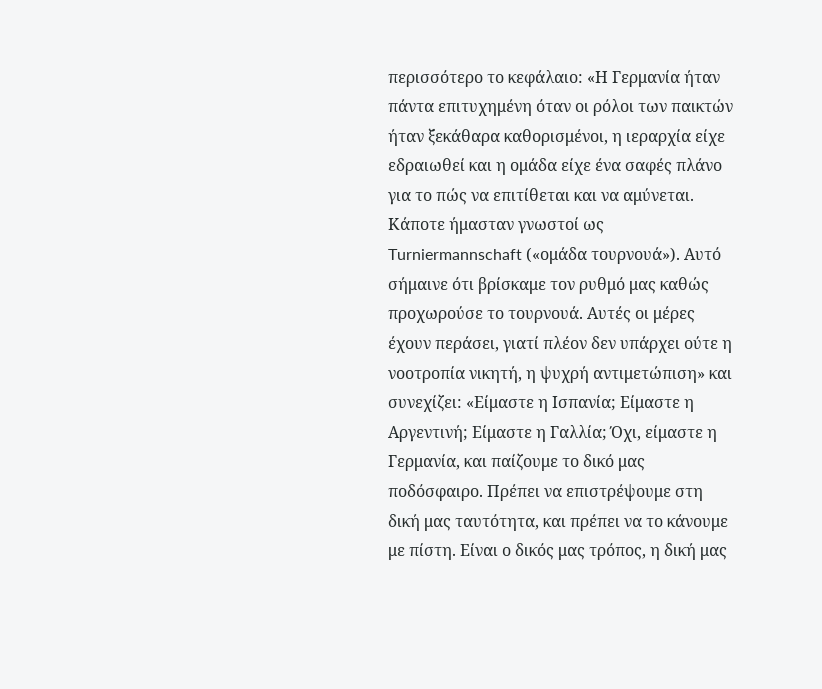περισσότερο το κεφάλαιο: «Η Γερμανία ήταν πάντα επιτυχημένη όταν οι ρόλοι των παικτών ήταν ξεκάθαρα καθορισμένοι, η ιεραρχία είχε εδραιωθεί και η ομάδα είχε ένα σαφές πλάνο για το πώς να επιτίθεται και να αμύνεται. Κάποτε ήμασταν γνωστοί ως Turniermannschaft («ομάδα τουρνουά»). Αυτό σήμαινε ότι βρίσκαμε τον ρυθμό μας καθώς προχωρούσε το τουρνουά. Αυτές οι μέρες έχουν περάσει, γιατί πλέον δεν υπάρχει ούτε η νοοτροπία νικητή, η ψυχρή αντιμετώπιση» και συνεχίζει: «Είμαστε η Ισπανία; Είμαστε η Αργεντινή; Είμαστε η Γαλλία; Όχι, είμαστε η Γερμανία, και παίζουμε το δικό μας ποδόσφαιρο. Πρέπει να επιστρέψουμε στη δική μας ταυτότητα, και πρέπει να το κάνουμε με πίστη. Είναι ο δικός μας τρόπος, η δική μας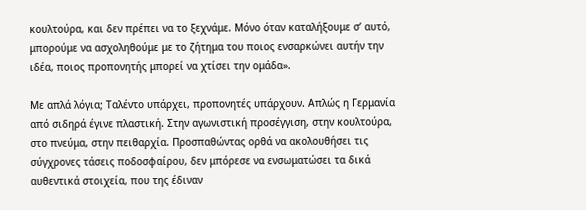κουλτούρα, και δεν πρέπει να το ξεχνάμε. Μόνο όταν καταλήξουμε σ’ αυτό, μπορούμε να ασχοληθούμε με το ζήτημα του ποιος ενσαρκώνει αυτήν την ιδέα, ποιος προπονητής μπορεί να χτίσει την ομάδα».

Με απλά λόγια; Ταλέντο υπάρχει, προπονητές υπάρχουν. Απλώς η Γερμανία από σιδηρά έγινε πλαστική. Στην αγωνιστική προσέγγιση, στην κουλτούρα, στο πνεύμα, στην πειθαρχία. Προσπαθώντας ορθά να ακολουθήσει τις σύγχρονες τάσεις ποδοσφαίρου, δεν μπόρεσε να ενσωματώσει τα δικά αυθεντικά στοιχεία, που της έδιναν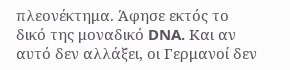πλεονέκτημα. Άφησε εκτός το δικό της μοναδικό DNA. Και αν αυτό δεν αλλάξει, οι Γερμανοί δεν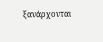ξανάρχονται